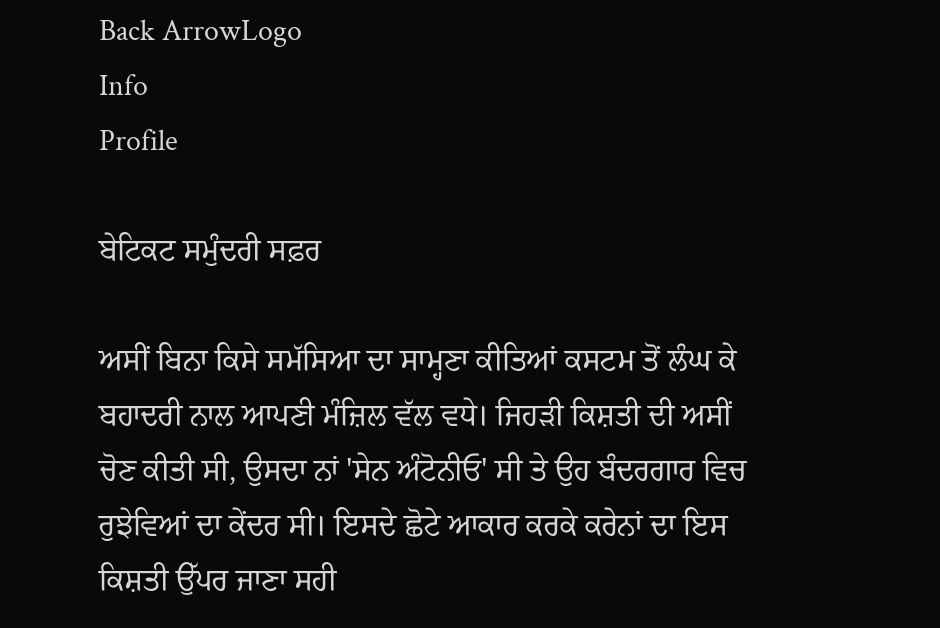Back ArrowLogo
Info
Profile

ਬੇਟਿਕਟ ਸਮੁੰਦਰੀ ਸਫ਼ਰ

ਅਸੀਂ ਬਿਨਾ ਕਿਸੇ ਸਮੱਸਿਆ ਦਾ ਸਾਮ੍ਹਣਾ ਕੀਤਿਆਂ ਕਸਟਮ ਤੋਂ ਲੰਘ ਕੇ ਬਹਾਦਰੀ ਨਾਲ ਆਪਣੀ ਮੰਜ਼ਿਲ ਵੱਲ ਵਧੇ। ਜਿਹੜੀ ਕਿਸ਼ਤੀ ਦੀ ਅਸੀਂ ਚੋਣ ਕੀਤੀ ਸੀ, ਉਸਦਾ ਨਾਂ 'ਸੇਨ ਅੰਟੋਨੀਓ' ਸੀ ਤੇ ਉਹ ਬੰਦਰਗਾਰ ਵਿਚ ਰੁਝੇਵਿਆਂ ਦਾ ਕੇਂਦਰ ਸੀ। ਇਸਦੇ ਛੋਟੇ ਆਕਾਰ ਕਰਕੇ ਕਰੇਨਾਂ ਦਾ ਇਸ ਕਿਸ਼ਤੀ ਉੱਪਰ ਜਾਣਾ ਸਹੀ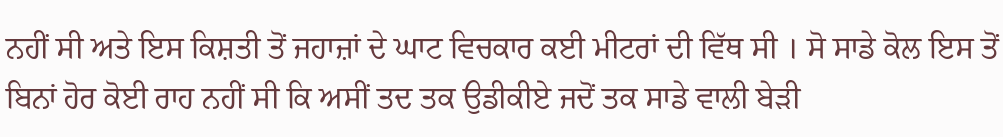ਨਹੀਂ ਸੀ ਅਤੇ ਇਸ ਕਿਸ਼ਤੀ ਤੋਂ ਜਹਾਜ਼ਾਂ ਦੇ ਘਾਟ ਵਿਚਕਾਰ ਕਈ ਮੀਟਰਾਂ ਦੀ ਵਿੱਥ ਸੀ । ਸੋ ਸਾਡੇ ਕੋਲ ਇਸ ਤੋਂ ਬਿਨਾਂ ਹੋਰ ਕੋਈ ਰਾਹ ਨਹੀਂ ਸੀ ਕਿ ਅਸੀਂ ਤਦ ਤਕ ਉਡੀਕੀਏ ਜਦੋਂ ਤਕ ਸਾਡੇ ਵਾਲੀ ਬੇੜੀ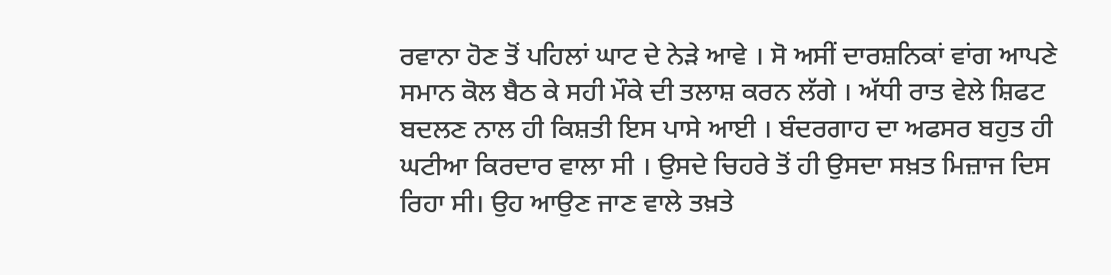ਰਵਾਨਾ ਹੋਣ ਤੋਂ ਪਹਿਲਾਂ ਘਾਟ ਦੇ ਨੇੜੇ ਆਵੇ । ਸੋ ਅਸੀਂ ਦਾਰਸ਼ਨਿਕਾਂ ਵਾਂਗ ਆਪਣੇ ਸਮਾਨ ਕੋਲ ਬੈਠ ਕੇ ਸਹੀ ਮੌਕੇ ਦੀ ਤਲਾਸ਼ ਕਰਨ ਲੱਗੇ । ਅੱਧੀ ਰਾਤ ਵੇਲੇ ਸ਼ਿਫਟ ਬਦਲਣ ਨਾਲ ਹੀ ਕਿਸ਼ਤੀ ਇਸ ਪਾਸੇ ਆਈ । ਬੰਦਰਗਾਹ ਦਾ ਅਫਸਰ ਬਹੁਤ ਹੀ ਘਟੀਆ ਕਿਰਦਾਰ ਵਾਲਾ ਸੀ । ਉਸਦੇ ਚਿਹਰੇ ਤੋਂ ਹੀ ਉਸਦਾ ਸਖ਼ਤ ਮਿਜ਼ਾਜ ਦਿਸ ਰਿਹਾ ਸੀ। ਉਹ ਆਉਣ ਜਾਣ ਵਾਲੇ ਤਖ਼ਤੇ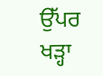ਉੱਪਰ ਖੜ੍ਹਾ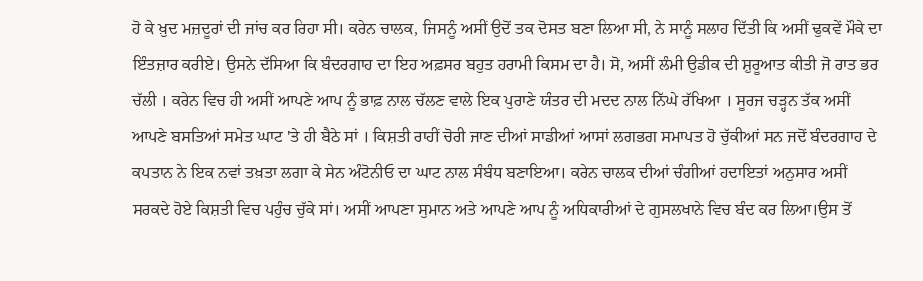ਹੋ ਕੇ ਖ਼ੁਦ ਮਜ਼ਦੂਰਾਂ ਦੀ ਜਾਂਚ ਕਰ ਰਿਹਾ ਸੀ। ਕਰੇਨ ਚਾਲਕ, ਜਿਸਨੂੰ ਅਸੀਂ ਉਦੋਂ ਤਕ ਦੋਸਤ ਬਣਾ ਲਿਆ ਸੀ, ਨੇ ਸਾਨੂੰ ਸਲਾਹ ਦਿੱਤੀ ਕਿ ਅਸੀਂ ਢੁਕਵੇਂ ਮੌਕੇ ਦਾ ਇੰਤਜ਼ਾਰ ਕਰੀਏ। ਉਸਨੇ ਦੱਸਿਆ ਕਿ ਬੰਦਰਗਾਹ ਦਾ ਇਹ ਅਫ਼ਸਰ ਬਹੁਤ ਹਰਾਮੀ ਕਿਸਮ ਦਾ ਹੈ। ਸੋ, ਅਸੀਂ ਲੰਮੀ ਉਡੀਕ ਦੀ ਸ਼ੁਰੂਆਤ ਕੀਤੀ ਜੋ ਰਾਤ ਭਰ ਚੱਲੀ । ਕਰੇਨ ਵਿਚ ਹੀ ਅਸੀਂ ਆਪਣੇ ਆਪ ਨੂੰ ਭਾਫ਼ ਨਾਲ ਚੱਲਣ ਵਾਲੇ ਇਕ ਪੁਰਾਣੇ ਯੰਤਰ ਦੀ ਮਦਦ ਨਾਲ ਨਿੱਘੇ ਰੱਖਿਆ । ਸੂਰਜ ਚੜ੍ਹਨ ਤੱਕ ਅਸੀਂ ਆਪਣੇ ਬਸਤਿਆਂ ਸਮੇਤ ਘਾਟ 'ਤੇ ਹੀ ਬੈਠੇ ਸਾਂ । ਕਿਸ਼ਤੀ ਰਾਹੀਂ ਚੋਰੀ ਜਾਣ ਦੀਆਂ ਸਾਡੀਆਂ ਆਸਾਂ ਲਗਭਗ ਸਮਾਪਤ ਹੋ ਚੁੱਕੀਆਂ ਸਨ ਜਦੋਂ ਬੰਦਰਗਾਹ ਦੇ ਕਪਤਾਨ ਨੇ ਇਕ ਨਵਾਂ ਤਖ਼ਤਾ ਲਗਾ ਕੇ ਸੇਨ ਅੰਟੋਨੀਓ ਦਾ ਘਾਟ ਨਾਲ ਸੰਬੰਧ ਬਣਾਇਆ। ਕਰੇਨ ਚਾਲਕ ਦੀਆਂ ਚੰਗੀਆਂ ਹਦਾਇਤਾਂ ਅਨੁਸਾਰ ਅਸੀਂ ਸਰਕਦੇ ਹੋਏ ਕਿਸ਼ਤੀ ਵਿਚ ਪਹੁੰਚ ਚੁੱਕੇ ਸਾਂ। ਅਸੀਂ ਆਪਣਾ ਸੁਮਾਨ ਅਤੇ ਆਪਣੇ ਆਪ ਨੂੰ ਅਧਿਕਾਰੀਆਂ ਦੇ ਗੁਸਲਖਾਨੇ ਵਿਚ ਬੰਦ ਕਰ ਲਿਆ।ਉਸ ਤੋਂ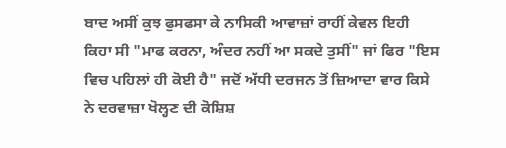ਬਾਦ ਅਸੀਂ ਕੁਝ ਫੁਸਫਸਾ ਕੇ ਨਾਸਿਕੀ ਆਵਾਜ਼ਾਂ ਰਾਹੀਂ ਕੇਵਲ ਇਹੀ ਕਿਹਾ ਸੀ "ਮਾਫ ਕਰਨਾ, ਅੰਦਰ ਨਹੀਂ ਆ ਸਕਦੇ ਤੁਸੀਂ" ਜਾਂ ਫਿਰ "ਇਸ ਵਿਚ ਪਹਿਲਾਂ ਹੀ ਕੋਈ ਹੈ" ਜਦੋਂ ਅੱਧੀ ਦਰਜਨ ਤੋਂ ਜ਼ਿਆਦਾ ਵਾਰ ਕਿਸੇ ਨੇ ਦਰਵਾਜ਼ਾ ਖੋਲ੍ਹਣ ਦੀ ਕੋਸ਼ਿਸ਼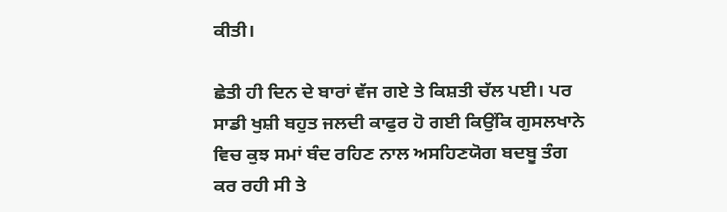ਕੀਤੀ।

ਛੇਤੀ ਹੀ ਦਿਨ ਦੇ ਬਾਰਾਂ ਵੱਜ ਗਏ ਤੇ ਕਿਸ਼ਤੀ ਚੱਲ ਪਈ। ਪਰ ਸਾਡੀ ਖੁਸ਼ੀ ਬਹੁਤ ਜਲਦੀ ਕਾਫੁਰ ਹੋ ਗਈ ਕਿਉਂਕਿ ਗੁਸਲਖਾਨੇ ਵਿਚ ਕੁਝ ਸਮਾਂ ਬੰਦ ਰਹਿਣ ਨਾਲ ਅਸਹਿਣਯੋਗ ਬਦਬੂ ਤੰਗ ਕਰ ਰਹੀ ਸੀ ਤੇ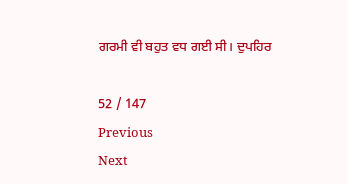ਗਰਮੀ ਵੀ ਬਹੁਤ ਵਧ ਗਈ ਸੀ। ਦੁਪਹਿਰ

52 / 147
Previous
Next